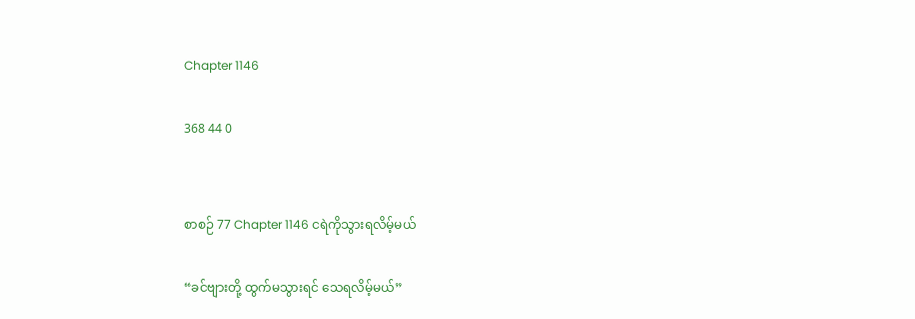Chapter 1146

368 44 0


စာစဉ် 77 Chapter 1146 ငရဲကိုသွားရလိမ့်မယ်

“ခင်ဗျားတို့ ထွက်မသွားရင် သေရလိမ့်မယ်”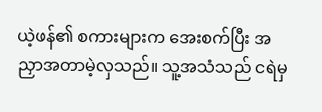ယဲ့ဖန်၏ စကားများက အေးစက်ပြီး အညှာအတာမဲ့လှသည်။ သူ့အသံသည် ငရဲမှ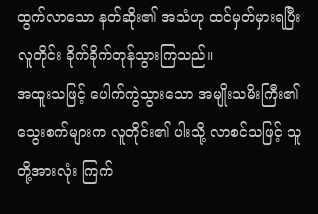ထွက်လာသော နတ်ဆိုး၏ အသံဟု ထင်မှတ်မှားရပြီး လူတိုင်း ခိုက်ခိုက်တုန်သွားကြသည်။
အထူးသဖြင့် ပေါက်ကွဲသွားသော အမျိုးသမိးကြီး၏ သွေးစက်များက လူတိုင်း၏ ပါးသို့ လာစင်သဖြင့် သူတို့အားလုံး ကြက်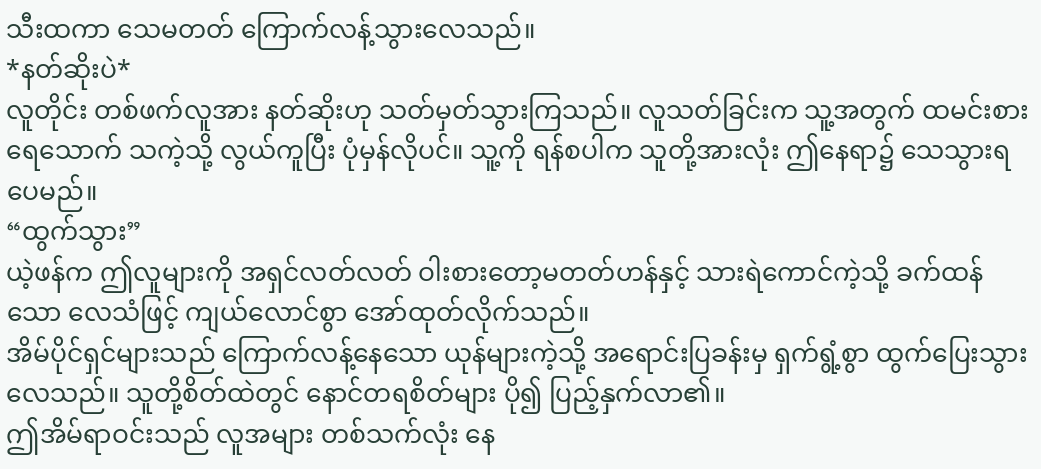သီးထကာ သေမတတ် ကြောက်လန့်သွားလေသည်။
*နတ်ဆိုးပဲ*
လူတိုင်း တစ်ဖက်လူအား နတ်ဆိုးဟု သတ်မှတ်သွားကြသည်။ လူသတ်ခြင်းက သူ့အတွက် ထမင်းစားရေသောက် သကဲ့သို့ လွယ်ကူပြီး ပုံမှန်လိုပင်။ သူ့ကို ရန်စပါက သူတို့အားလုံး ဤနေရာ၌ သေသွားရပေမည်။
“ထွက်သွား”
ယဲ့ဖန်က ဤလူများကို အရှင်လတ်လတ် ဝါးစားတော့မတတ်ဟန်နှင့် သားရဲကောင်ကဲ့သို့ ခက်ထန်သော လေသံဖြင့် ကျယ်လောင်စွာ အော်ထုတ်လိုက်သည်။
အိမ်ပိုင်ရှင်များသည် ကြောက်လန့်နေသော ယုန်များကဲ့သို့ အရောင်းပြခန်းမှ ရှက်ရွံ့စွာ ထွက်ပြေးသွားလေသည်။ သူတို့စိတ်ထဲတွင် နောင်တရစိတ်များ ပို၍ ပြည့်နှက်လာ၏။
ဤအိမ်ရာဝင်းသည် လူအများ တစ်သက်လုံး နေ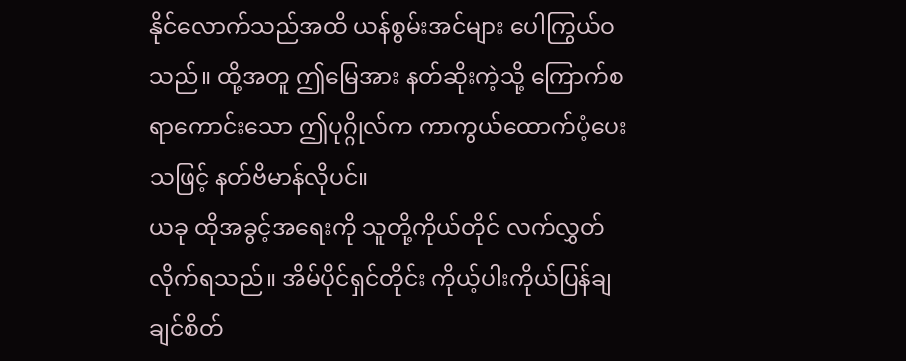နိုင်လောက်သည်အထိ ယန်စွမ်းအင်များ ပေါကြွယ်ဝသည်။ ထို့အတူ ဤမြေအား နတ်ဆိုးကဲ့သို့ ကြောက်စရာကောင်းသော ဤပုဂ္ဂိုလ်က ကာကွယ်ထောက်ပံ့ပေးသဖြင့် နတ်ဗိမာန်လိုပင်။
ယခု ထိုအခွင့်အရေးကို သူတို့ကိုယ်တိုင် လက်လွှတ်လိုက်ရသည်။ အိမ်ပိုင်ရှင်တိုင်း ကိုယ့်ပါးကိုယ်ပြန်ချချင်စိတ်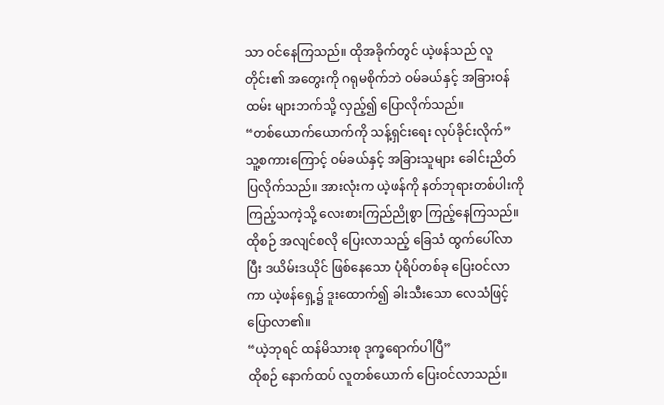သာ ဝင်နေကြသည်။ ထိုအခိုက်တွင် ယဲ့ဖန်သည် လူတိုင်း၏ အတွေးကို ဂရုမစိုက်ဘဲ ဝမ်ခယ်နှင့် အခြားဝန်ထမ်း များဘက်သို့ လှည့်၍ ပြောလိုက်သည်။
“တစ်ယောက်ယောက်ကို သန့်ရှင်းရေး လုပ်ခိုင်းလိုက်”
သူ့စကားကြောင့် ဝမ်ခယ်နှင့် အခြားသူများ ခေါင်းညိတ်ပြလိုက်သည်။ အားလုံးက ယဲ့ဖန်ကို နတ်ဘုရားတစ်ပါးကို ကြည့်သကဲ့သို့ လေးစားကြည်ညိုစွာ ကြည့်နေကြသည်။
ထိုစဉ် အလျင်စလို ပြေးလာသည့် ခြေသံ ထွက်ပေါ်လာပြီး ဒယိမ်းဒယိုင် ဖြစ်နေသော ပုံရိပ်တစ်ခု ပြေးဝင်လာကာ ယဲ့ဖန်ရှေ့၌ ဒူးထောက်၍ ခါးသီးသော လေသံဖြင့် ပြောလာ၏။
“ယဲ့ဘုရင် ထန်မိသားစု ဒုက္ခရောက်ပါပြီ”
ထိုစဉ် နောက်ထပ် လူတစ်ယောက် ပြေးဝင်လာသည်။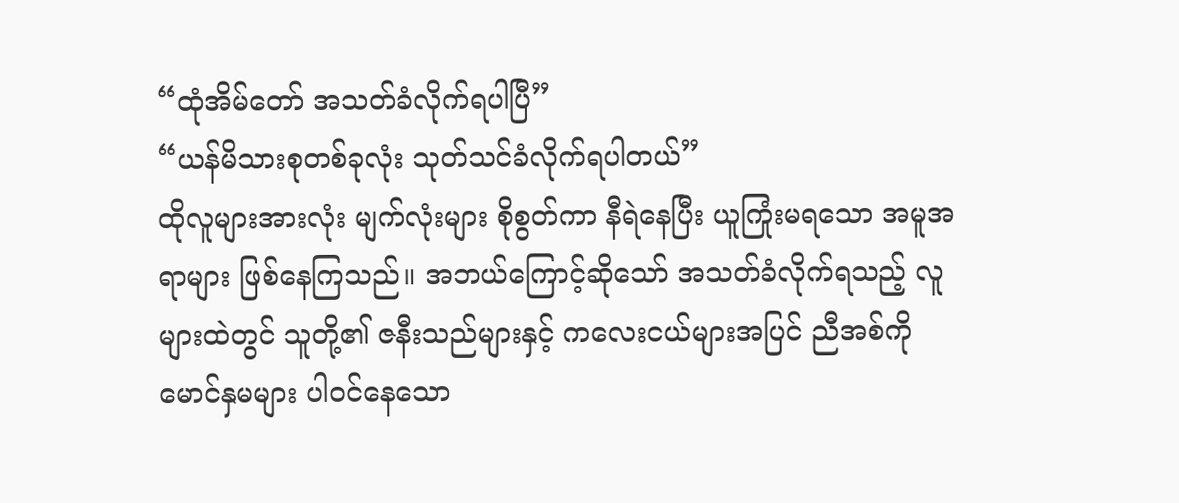“ထုံအိမ်တော် အသတ်ခံလိုက်ရပါပြီ”
“ယန်မိသားစုတစ်ခုလုံး သုတ်သင်ခံလိုက်ရပါတယ်”
ထိုလူများအားလုံး မျက်လုံးများ စိုစွတ်ကာ နီရဲနေပြီး ယူကြုံးမရသော အမူအရာများ ဖြစ်နေကြသည်။ အဘယ်ကြောင့်ဆိုသော် အသတ်ခံလိုက်ရသည့် လူများထဲတွင် သူတို့၏ ဇနီးသည်များနှင့် ကလေးငယ်များအပြင် ညီအစ်ကို မောင်နှမများ ပါဝင်နေသော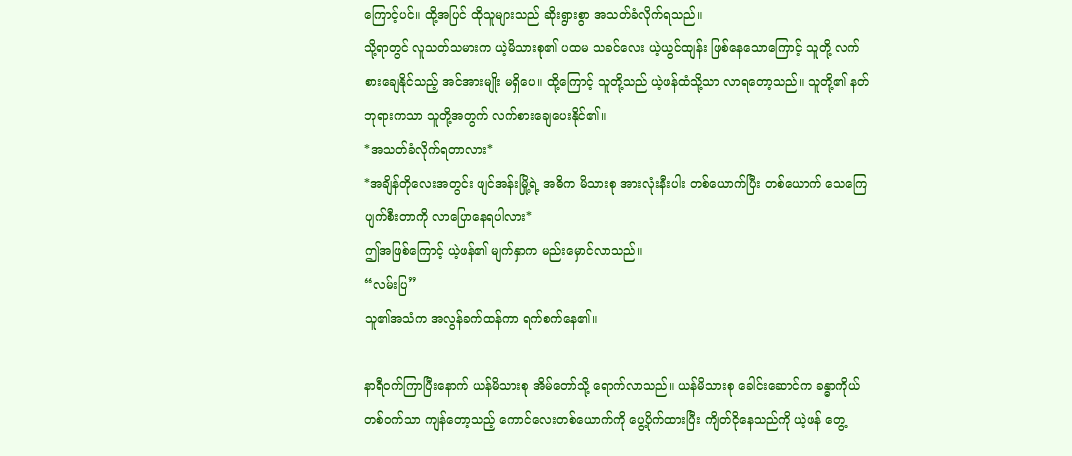ကြောင့်ပင်။ ထို့အပြင် ထိုသူများသည် ဆိုးရွားစွာ အသတ်ခံလိုက်ရသည်။
သို့ရာတွင် လူသတ်သမားက ယဲ့မိသားစု၏ ပထမ သခင်လေး ယဲ့ယွင်ထျန်း ဖြစ်နေသောကြောင့် သူတို့ လက်စားချေနိုင်သည့် အင်အားမျိုး မရှိပေ။ ထို့ကြောင့် သူတို့သည် ယဲ့ဖန်ထံသို့သာ လာရတော့သည်။ သူတို့၏ နတ်ဘုရားကသာ သူတို့အတွက် လက်စားချေပေးနိုင်၏။
*အသတ်ခံလိုက်ရတာလား*
*အချိန်တိုလေးအတွင်း ဖျင်အန်းမြို့ရဲ့ အဓိက မိသားစု အားလုံးနီးပါး တစ်ယောက်ပြီး တစ်ယောက် သေကြေ ပျက်စီးတာကို လာပြောနေရပါလား*
ဤအဖြစ်ကြောင့် ယဲ့ဖန်၏ မျက်နှာက မည်းမှောင်လာသည်။
“လမ်းပြ”
သူ၏အသံက အလွန်ခက်ထန်ကာ ရက်စက်နေ၏။

နာရီဝက်ကြာပြီးနောက် ယန်မိသားစု အိမ်တော်သို့ ရောက်လာသည်။ ယန်မိသားစု ခေါင်းဆောင်က ခန္ဓာကိုယ် တစ်ဝက်သာ ကျန်တော့သည့် ကောင်လေးတစ်ယောက်ကို ပွေ့ပိုက်ထားပြီး ကျိတ်ငိုနေသည်ကို ယဲ့ဖန် တွေ့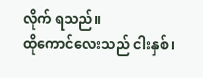လိုက် ရသည်။
ထိုကောင်လေးသည် ငါးနှစ်၊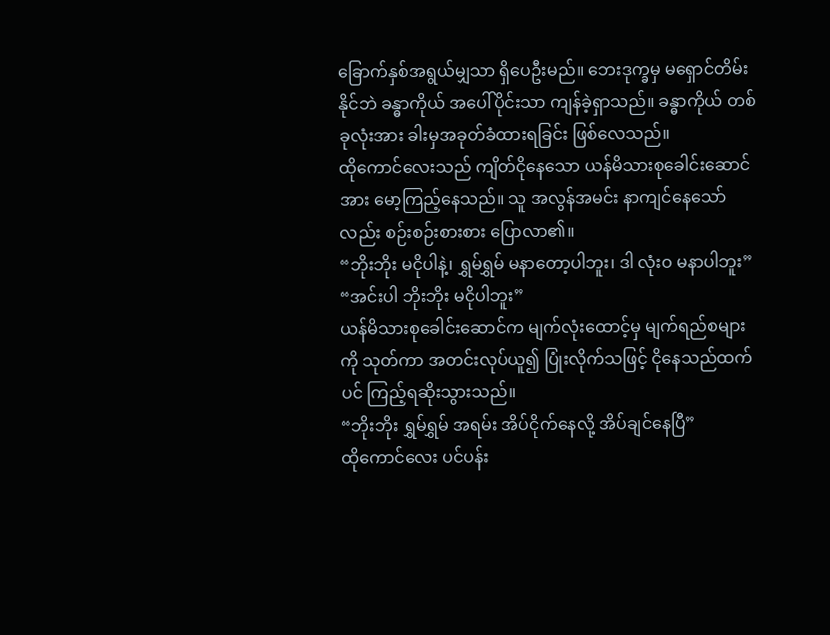ခြောက်နှစ်အရွယ်မျှသာ ရှိပေဦးမည်။ ဘေးဒုက္ခမှ မရှောင်တိမ်းနိုင်ဘဲ ခန္ဓာကိုယ် အပေါ်ပိုင်းသာ ကျန်ခဲ့ရှာသည်။ ခန္ဓာကိုယ် တစ်ခုလုံးအား ခါးမှအခုတ်ခံထားရခြင်း ဖြစ်လေသည်။
ထိုကောင်လေးသည် ကျိတ်ငိုနေသော ယန်မိသားစုခေါင်းဆောင်အား မော့ကြည့်နေသည်။ သူ အလွန်အမင်း နာကျင်နေသော်လည်း စဉ်းစဉ်းစားစား ပြောလာ၏။
“ဘိုးဘိုး မငိုပါနဲ့၊ ရွှမ်ရွှမ် မနာတော့ပါဘူး၊ ဒါ လုံးဝ မနာပါဘူး”
“အင်းပါ ဘိုးဘိုး မငိုပါဘူး”
ယန်မိသားစုခေါင်းဆောင်က မျက်လုံးထောင့်မှ မျက်ရည်စများကို သုတ်ကာ အတင်းလုပ်ယူ၍ ပြုံးလိုက်သဖြင့် ငိုနေသည်ထက်ပင် ကြည့်ရဆိုးသွားသည်။
“ဘိုးဘိုး ရွှမ်ရွှမ် အရမ်း အိပ်ငိုက်နေလို့ အိပ်ချင်နေပြီ”
ထိုကောင်လေး ပင်ပန်း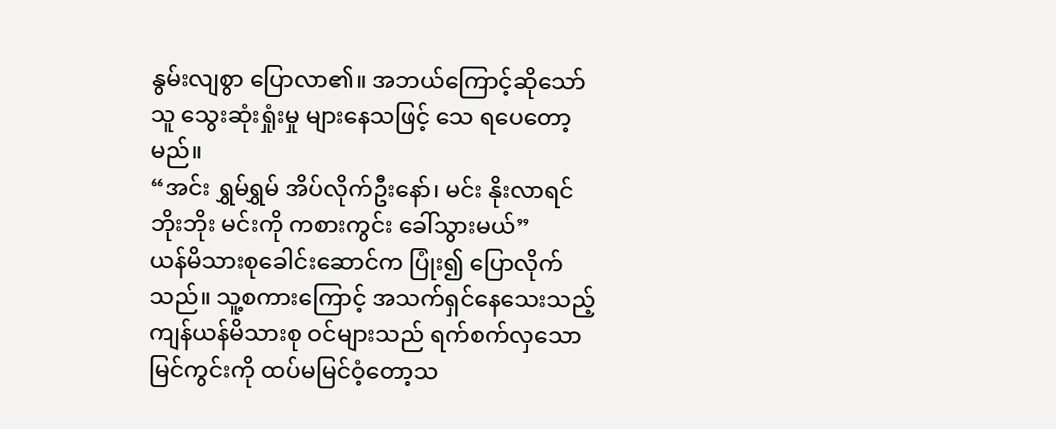နွမ်းလျစွာ ပြောလာ၏။ အဘယ်ကြောင့်ဆိုသော် သူ သွေးဆုံးရှုံးမှု များနေသဖြင့် သေ ရပေတော့မည်။
“အင်း ရွှမ်ရွှမ် အိပ်လိုက်ဦးနော်၊ မင်း နိုးလာရင် ဘိုးဘိုး မင်းကို ကစားကွင်း ခေါ်သွားမယ်”
ယန်မိသားစုခေါင်းဆောင်က ပြုံး၍ ပြောလိုက်သည်။ သူ့စကားကြောင့် အသက်ရှင်နေသေးသည့် ကျန်ယန်မိသားစု ဝင်များသည် ရက်စက်လှသော မြင်ကွင်းကို ထပ်မမြင်ဝံ့တော့သ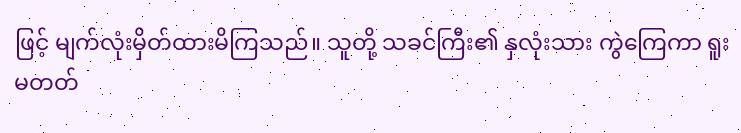ဖြင့် မျက်လုံးမှိတ်ထားမိကြသည်။ သူတို့ သခင်ကြီး၏ နှလုံးသား ကွဲကြေကာ ရူးမတတ်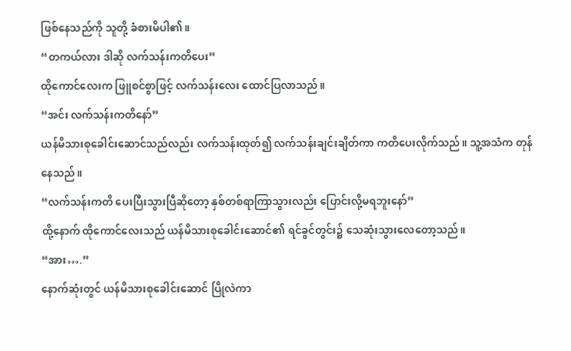ဖြစ်နေသည်ကို သူတို့ ခံစားမိပါ၏။
“တကယ်လား ဒါဆို လက်သန်းကတိပေး”
ထိုကောင်လေးက ဖြူစင်စွာဖြင့် လက်သန်းလေး ထောင်ပြလာသည်။
“အင်း လက်သန်းကတိနော်”
ယန်မိသားစုခေါင်းဆောင်သည်လည်း လက်သန်းထုတ်၍ လက်သန်းချင်းချိတ်ကာ ကတိပေးလိုက်သည်။ သူ့အသံက တုန်နေသည်။
“လက်သန်းကတိ ပေးပြီးသွားပြီဆိုတော့ နှစ်တစ်ရာကြာသွားလည်း ပြောင်းလို့မရဘူးနော်”
ထို့နောက် ထိုကောင်လေးသည် ယန်မိသားစုခေါင်းဆောင်၏ ရင်ခွင်တွင်း၌ သေဆုံးသွားလေတော့သည်။
“အား….”
နောက်ဆုံးတွင် ယန်မိသားစုခေါင်းဆောင် ပြိုလဲကာ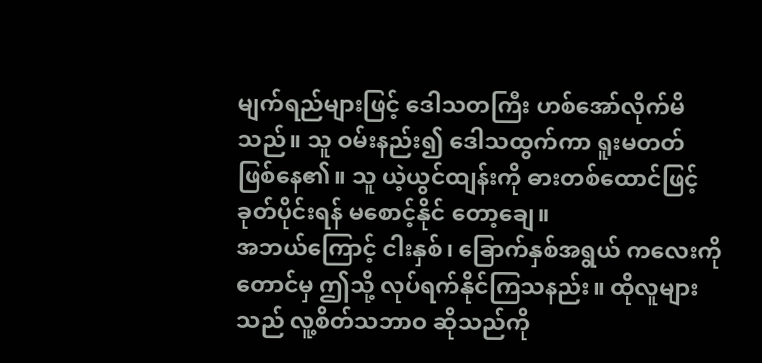မျက်ရည်များဖြင့် ဒေါသတကြီး ဟစ်အော်လိုက်မိသည်။ သူ ဝမ်းနည်း၍ ဒေါသထွက်ကာ ရူးမတတ် ဖြစ်နေ၏။ သူ ယဲ့ယွင်ထျန်းကို ဓားတစ်ထောင်ဖြင့် ခုတ်ပိုင်းရန် မစောင့်နိုင် တော့ချေ။
အဘယ်ကြောင့် ငါးနှစ်၊ ခြောက်နှစ်အရွယ် ကလေးကိုတောင်မှ ဤသို့ လုပ်ရက်နိုင်ကြသနည်း။ ထိုလူများသည် လူ့စိတ်သဘာဝ ဆိုသည်ကို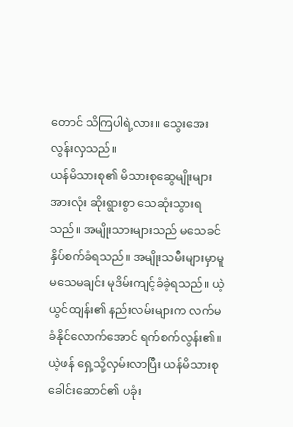တောင် သိကြပါရဲ့လား။ သွေးအေးလွန်းလှသည်။
ယန်မိသားစု၏ မိသားစုဆွေမျိုးများအားလုံး ဆိုးရွားစွာ သေဆုံးသွားရသည်။ အမျိုးသားများသည် မသေခင် နှိပ်စက်ခံရသည်။ အမျိုးသမီးများမှာမူ မသေမချင်း မုဒိမ်းကျင့်ခံခဲ့ရသည်။ ယဲ့ယွင်ထျန်း၏ နည်းလမ်းများက လက်မခံနိုင်လောက်အောင် ရက်စက်လွန်း၏။
ယဲ့ဖန် ရှေ့သို့လှမ်းလာပြီး ယန်မိသားစု ခေါင်းဆောင်၏ ပခုံး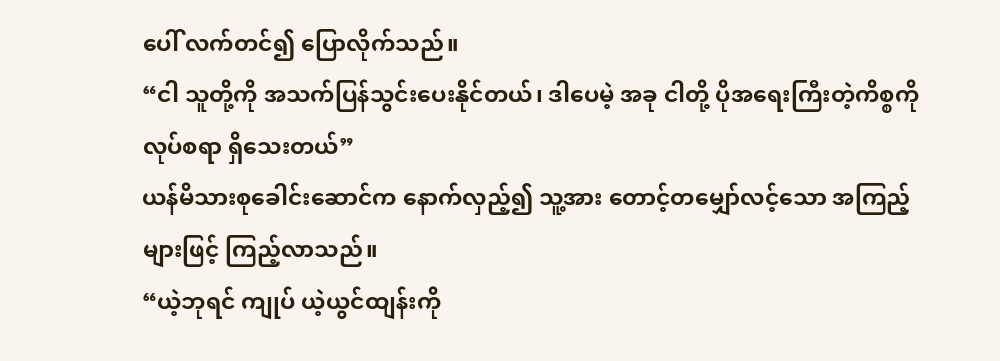ပေါ် လက်တင်၍ ပြောလိုက်သည်။
“ငါ သူတို့ကို အသက်ပြန်သွင်းပေးနိုင်တယ်၊ ဒါပေမဲ့ အခု ငါတို့ ပိုအရေးကြီးတဲ့ကိစ္စကို လုပ်စရာ ရှိသေးတယ်”
ယန်မိသားစုခေါင်းဆောင်က နောက်လှည့်၍ သူ့အား တောင့်တမျှော်လင့်သော အကြည့်များဖြင့် ကြည့်လာသည်။
“ယဲ့ဘုရင် ကျုပ် ယဲ့ယွင်ထျန်းကို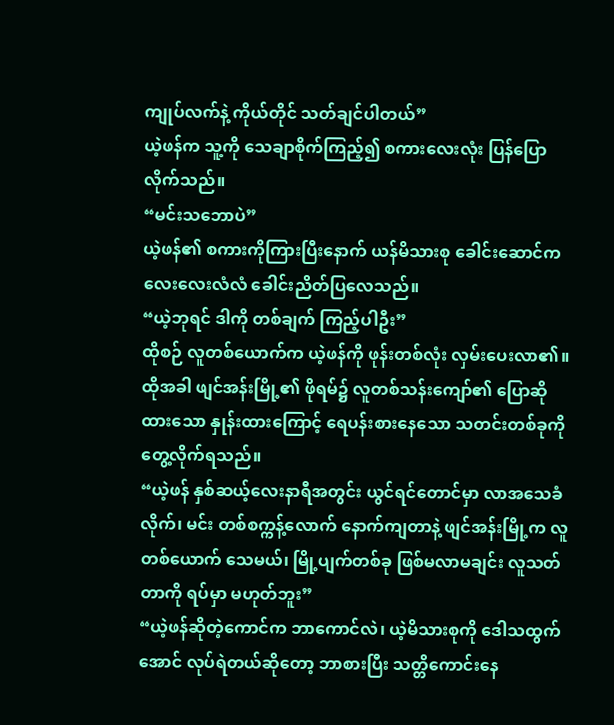ကျုပ်လက်နဲ့ ကိုယ်တိုင် သတ်ချင်ပါတယ်”
ယဲ့ဖန်က သူ့ကို သေချာစိုက်ကြည့်၍ စကားလေးလုံး ပြန်ပြောလိုက်သည်။
“မင်းသဘောပဲ”
ယဲ့ဖန်၏ စကားကိုကြားပြီးနောက် ယန်မိသားစု ခေါင်းဆောင်က လေးလေးလံလံ ခေါင်းညိတ်ပြလေသည်။
“ယဲ့ဘုရင် ဒါကို တစ်ချက် ကြည့်ပါဦး”
ထိုစဉ် လူတစ်ယောက်က ယဲ့ဖန်ကို ဖုန်းတစ်လုံး လှမ်းပေးလာ၏။ ထိုအခါ ဖျင်အန်းမြို့၏ ဖိုရမ်၌ လူတစ်သန်းကျော်၏ ပြောဆိုထားသော နှုန်းထားကြောင့် ရေပန်းစားနေသော သတင်းတစ်ခုကို တွေ့လိုက်ရသည်။
“ယဲ့ဖန် နှစ်ဆယ့်လေးနာရီအတွင်း ယွင်ရင်တောင်မှာ လာအသေခံလိုက်၊ မင်း တစ်စက္ကန့်လောက် နောက်ကျတာနဲ့ ဖျင်အန်းမြို့က လူတစ်ယောက် သေမယ်၊ မြို့ပျက်တစ်ခု ဖြစ်မလာမချင်း လူသတ်တာကို ရပ်မှာ မဟုတ်ဘူး”
“ယဲ့ဖန်ဆိုတဲ့ကောင်က ဘာကောင်လဲ၊ ယဲ့မိသားစုကို ဒေါသထွက်အောင် လုပ်ရဲတယ်ဆိုတော့ ဘာစားပြီး သတ္တိကောင်းနေ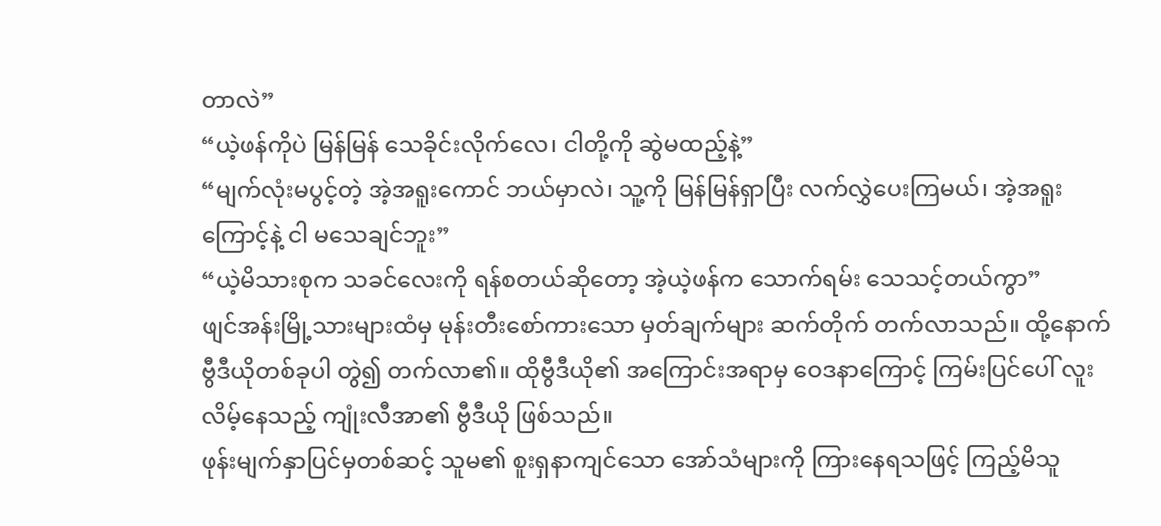တာလဲ”
“ယဲ့ဖန်ကိုပဲ မြန်မြန် သေခိုင်းလိုက်လေ၊ ငါတို့ကို ဆွဲမထည့်နဲ့”
“မျက်လုံးမပွင့်တဲ့ အဲ့အရူးကောင် ဘယ်မှာလဲ၊ သူ့ကို မြန်မြန်ရှာပြီး လက်လွှဲပေးကြမယ်၊ အဲ့အရူးကြောင့်နဲ့ ငါ မသေချင်ဘူး”
“ယဲ့မိသားစုက သခင်လေးကို ရန်စတယ်ဆိုတော့ အဲ့ယဲ့ဖန်က သောက်ရမ်း သေသင့်တယ်ကွာ”
ဖျင်အန်းမြို့သားများထံမှ မုန်းတီးစော်ကားသော မှတ်ချက်များ ဆက်တိုက် တက်လာသည်။ ထို့နောက် ဗွီဒီယိုတစ်ခုပါ တွဲ၍ တက်လာ၏။ ထိုဗွီဒီယို၏ အကြောင်းအရာမှ ဝေဒနာကြောင့် ကြမ်းပြင်ပေါ် လူးလိမ့်နေသည့် ကျုံးလီအာ၏ ဗွီဒီယို ဖြစ်သည်။
ဖုန်းမျက်နှာပြင်မှတစ်ဆင့် သူမ၏ စူးရှနာကျင်သော အော်သံများကို ကြားနေရသဖြင့် ကြည့်မိသူ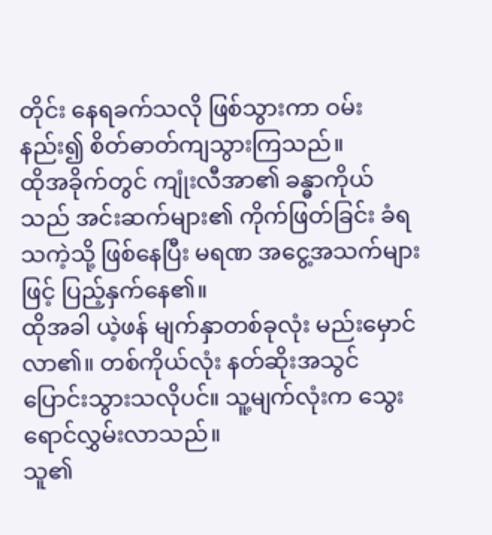တိုင်း နေရခက်သလို ဖြစ်သွားကာ ဝမ်းနည်း၍ စိတ်ဓာတ်ကျသွားကြသည်။
ထိုအခိုက်တွင် ကျုံးလီအာ၏ ခန္ဓာကိုယ်သည် အင်းဆက်များ၏ ကိုက်ဖြတ်ခြင်း ခံရသကဲ့သို့ ဖြစ်နေပြီး မရဏ အငွေ့အသက်များဖြင့် ပြည့်နှက်နေ၏။
ထိုအခါ ယဲ့ဖန် မျက်နှာတစ်ခုလုံး မည်းမှောင်လာ၏။ တစ်ကိုယ်လုံး နတ်ဆိုးအသွင် ပြောင်းသွားသလိုပင်။ သူ့မျက်လုံးက သွေးရောင်လွှမ်းလာသည်။
သူ၏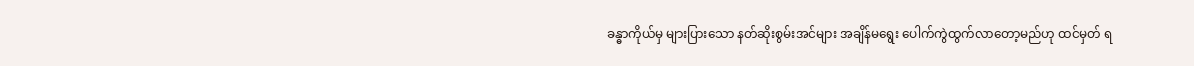ခန္ဓာကိုယ်မှ များပြားသော နတ်ဆိုးစွမ်းအင်များ အချိန်မရွေး ပေါက်ကွဲထွက်လာတော့မည်ဟု ထင်မှတ် ရ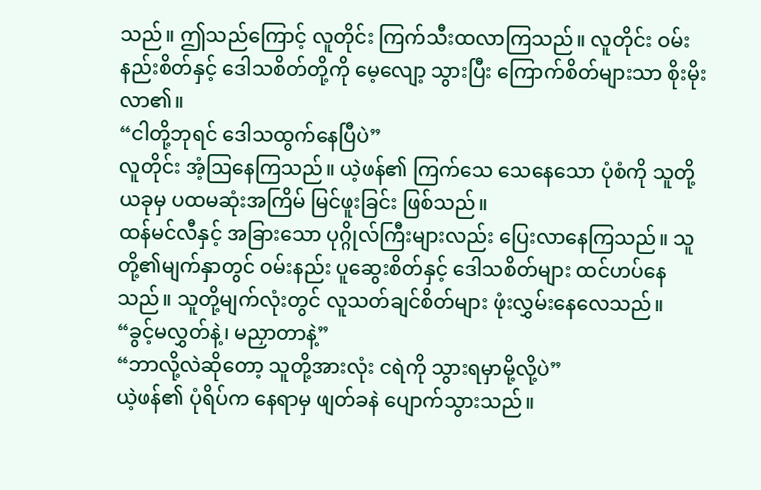သည်။ ဤသည်ကြောင့် လူတိုင်း ကြက်သီးထလာကြသည်။ လူတိုင်း ဝမ်းနည်းစိတ်နှင့် ဒေါသစိတ်တို့ကို မေ့လျော့ သွားပြီး ကြောက်စိတ်များသာ စိုးမိုးလာ၏။
“ငါတို့ဘုရင် ဒေါသထွက်နေပြီပဲ”
လူတိုင်း အံ့ဩနေကြသည်။ ယဲ့ဖန်၏ ကြက်သေ သေနေသော ပုံစံကို သူတို့ ယခုမှ ပထမဆုံးအကြိမ် မြင်ဖူးခြင်း ဖြစ်သည်။
ထန်မင်လီနှင့် အခြားသော ပုဂ္ဂိုလ်ကြီးများလည်း ပြေးလာနေကြသည်။ သူတို့၏မျက်နှာတွင် ဝမ်းနည်း ပူဆွေးစိတ်နှင့် ဒေါသစိတ်များ ထင်ဟပ်နေသည်။ သူတို့မျက်လုံးတွင် လူသတ်ချင်စိတ်များ ဖုံးလွှမ်းနေလေသည်။
“ခွင့်မလွှတ်နဲ့၊ မညှာတာနဲ့”
“ဘာလို့လဲဆို‌တော့ သူတို့အားလုံး ငရဲကို သွားရမှာမို့လို့ပဲ”
ယဲ့ဖန်၏ ပုံရိပ်က နေရာမှ ဖျတ်ခနဲ ပျောက်သွားသည်။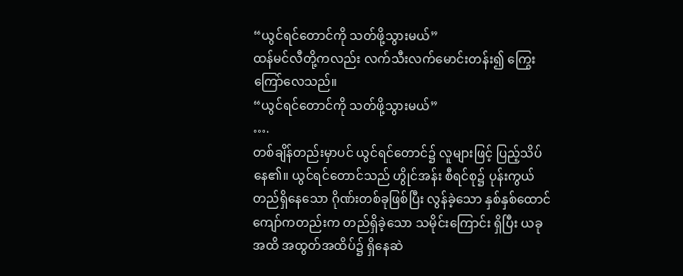“ယွင်ရင်တောင်ကို သတ်ဖို့သွားမယ်”
ထန်မင်လီတို့ကလည်း လက်သီးလက်မောင်းတန်း၍ ကြွေးကြော်လေသည်။
“ယွင်ရင်တောင်ကို သတ်ဖို့သွားမယ်”
….
တစ်ချိန်တည်းမှာပင် ယွင်ရင်တောင်၌ လူများဖြင့် ပြည့်သိပ်နေ၏။ ယွင်ရင်တောင်သည် ဟွိုင်အန်း စီရင်စု၌ ပုန်းကွယ်တည်ရှိနေသော ဂိုဏ်းတစ်ခုဖြစ်ပြီး လွန်ခဲ့သော နှစ်နှစ်ထောင်ကျော်ကတည်းက တည်ရှိခဲ့သော သမိုင်းကြောင်း ရှိပြီး ယခုအထိ အထွတ်အထိပ်၌ ရှိနေဆဲ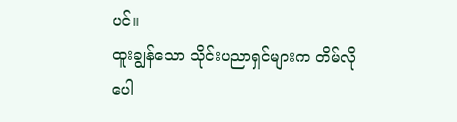ပင်။
ထူးချွန်သော သိုင်းပညာရှင်များက တိမ်လို ပေါ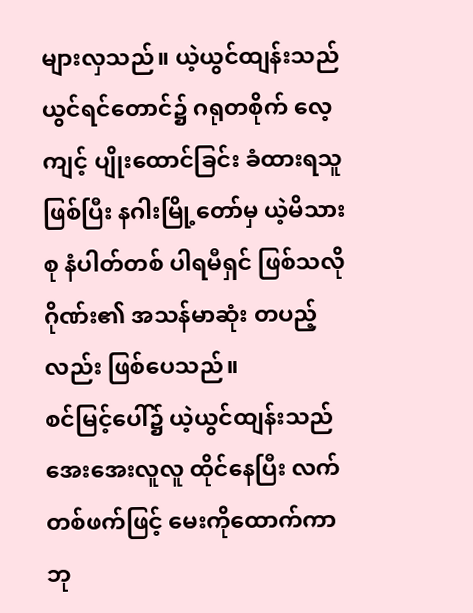များလှသည်။ ယဲ့ယွင်ထျန်းသည် ယွင်ရင်တောင်၌ ဂရုတစိုက် လေ့ကျင့် ပျိုးထောင်ခြင်း ခံထားရသူ ဖြစ်ပြီး နဂါးမြို့တော်မှ ယဲ့မိသားစု နံပါတ်တစ် ပါရမီရှင် ဖြစ်သလို ဂိုဏ်း၏ အသန်မာဆုံး တပည့်လည်း ဖြစ်ပေသည်။
စင်မြင့်ပေါ်၌ ယဲ့ယွင်ထျန်းသည် အေးအေးလူလူ ထိုင်နေပြီး လက်တစ်ဖက်ဖြင့် မေးကိုထောက်ကာ ဘု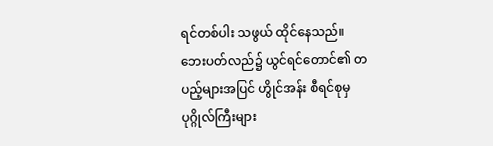ရင်တစ်ပါး သဖွယ် ထိုင်နေသည်။
ဘေးပတ်လည်၌ ယွင်ရင်တောင်၏ တပည့်များအပြင် ဟွိုင်အန်း စီရင်စုမှ ပုဂ္ဂိုလ်ကြီးများ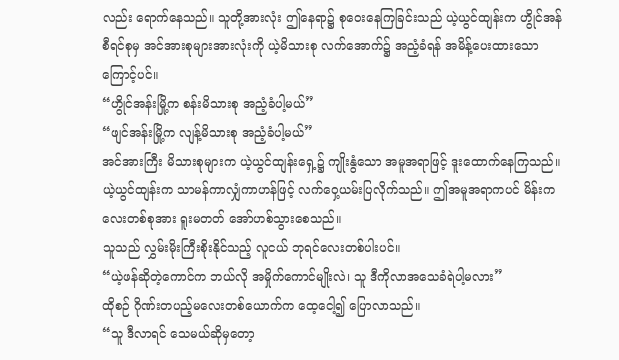လည်း ရောက်နေသည်။ သူတို့အားလုံး ဤနေရာ၌ စုဝေးနေကြခြင်းသည် ယဲ့ယွင်ထျန်းက ဟွိုင်အန်စီရင်စုမှ အင်အားစုများအားလုံးကို ယဲ့မိသားစု လက်အောက်၌ အညံ့ခံရန် အမိန့်ပေးထားသောကြောင့်ပင်။
“ဟွိုင်အန်းမြို့က စန်းမိသားစု အညံ့ခံပါ့မယ်”
“ဖျင်အန်းမြို့က လျန့်မိသားစု အညံ့ခံပါ့မယ်”
အင်အားကြီး မိသားစုများက ယဲ့ယွင်ထျန်းရှေ့၌ ကျိုးနွံသော အမူအရာဖြင့် ဒူးထောက်နေကြသည်။ ယဲ့ယွင်ထျန်းက သာမန်ကာလျှံကာဟန်ဖြင့် လက်ဝှေ့ယမ်းပြလိုက်သည်။ ဤအမူအရာကပင် မိန်းကလေးတစ်စုအား ရူးမတတ် အော်ဟစ်သွားစေသည်။
သူသည် လွှမ်းမိုးကြီးစိုးနိုင်သည့် လူငယ် ဘုရင်လေးတစ်ပါးပင်။
“ယဲ့ဖန်ဆိုတဲ့ကောင်က ဘယ်လို အမှိုက်ကောင်မျိုးလဲ၊ သူ ဒီကိုလာအသေခံရဲပါ့မလား”
ထိုစဉ် ဂိုဏ်းတပည့်မလေးတစ်ယောက်က ထေ့ငေါ့၍ ပြောလာသည်။
“သူ ဒီလာရင် သေမယ်ဆိုမှတော့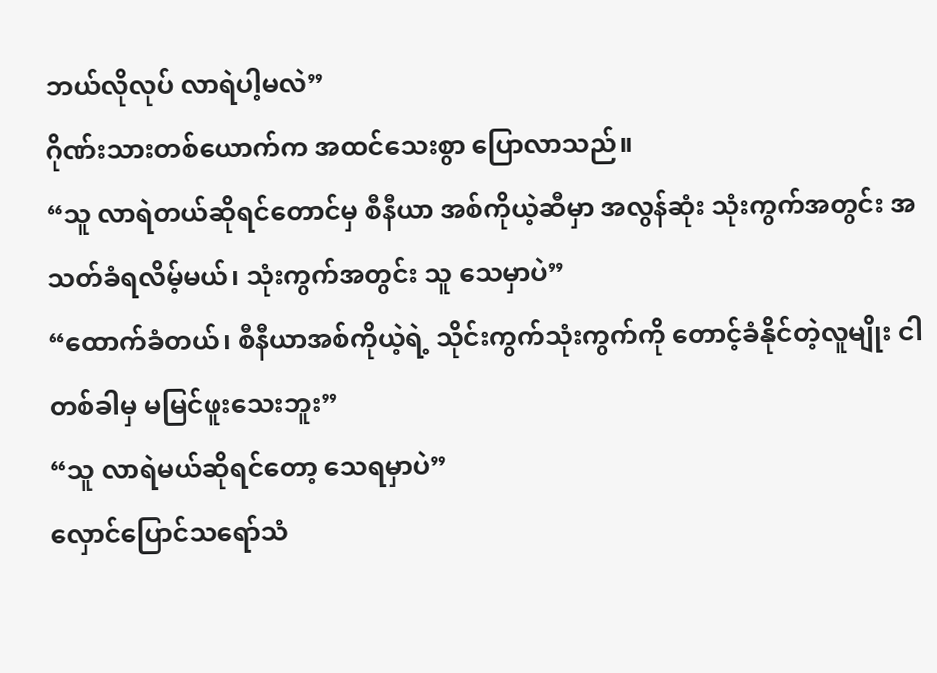ဘယ်လိုလုပ် လာရဲပါ့မလဲ”
ဂိုဏ်းသားတစ်ယောက်က အထင်သေးစွာ ပြောလာသည်။
“သူ လာရဲတယ်ဆိုရင်တောင်မှ စီနီယာ အစ်ကိုယဲ့ဆီမှာ အလွန်ဆုံး သုံးကွက်အတွင်း အသတ်ခံရလိမ့်မယ်၊ သုံးကွက်အတွင်း သူ သေမှာပဲ”
“ထောက်ခံတယ်၊ စီနီယာအစ်ကိုယဲ့ရဲ့ သိုင်းကွက်သုံးကွက်ကို တောင့်ခံနိုင်တဲ့လူမျိုး ငါ တစ်ခါမှ မမြင်ဖူးသေးဘူး”
“သူ လာရဲမယ်ဆိုရင်တော့ သေရမှာပဲ”
လှောင်ပြောင်သရော်သံ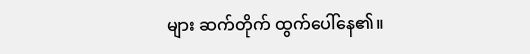များ ဆက်တိုက် ထွက်ပေါ်နေ၏။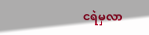ငရဲမှလာ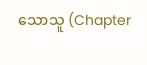သောသူ (Chapter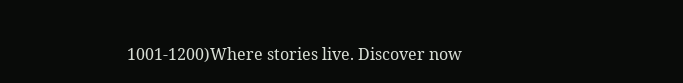1001-1200)Where stories live. Discover now